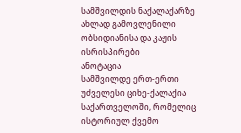სამშვილდის ნაქალაქარზე ახლად გამოვლენილი ობსიდიანისა და კაჟის ისრისპირები
ანოტაცია
სამშვილდე ერთ-ერთი უძველესი ციხე-ქალაქია საქართველოში, რომელიც ისტორიულ ქვემო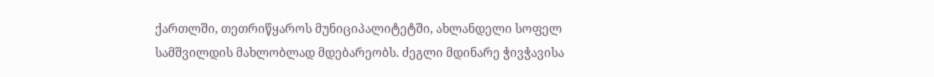ქართლში, თეთრიწყაროს მუნიციპალიტეტში, ახლანდელი სოფელ სამშვილდის მახლობლად მდებარეობს. ძეგლი მდინარე ჭივჭავისა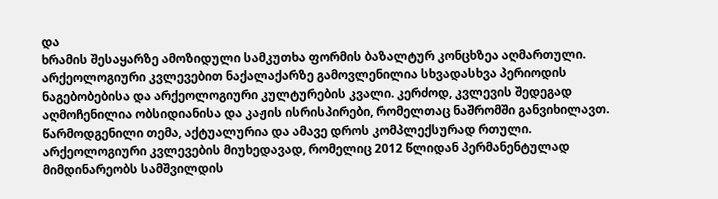და
ხრამის შესაყარზე ამოზიდული სამკუთხა ფორმის ბაზალტურ კონცხზეა აღმართული. არქეოლოგიური კვლევებით ნაქალაქარზე გამოვლენილია სხვადასხვა პერიოდის ნაგებობებისა და არქეოლოგიური კულტურების კვალი. კერძოდ, კვლევის შედეგად აღმოჩენილია ობსიდიანისა და კაჟის ისრისპირები, რომელთაც ნაშრომში განვიხილავთ. წარმოდგენილი თემა, აქტუალურია და ამავე დროს კომპლექსურად რთული. არქეოლოგიური კვლევების მიუხედავად, რომელიც 2012 წლიდან პერმანენტულად მიმდინარეობს სამშვილდის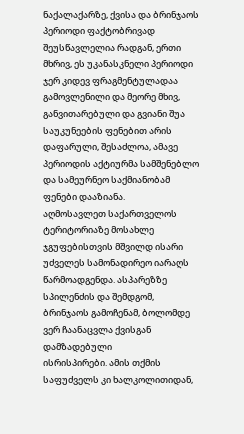ნაქალაქარზე, ქვისა და ბრინჯაოს პერიოდი ფაქტობრივად შეუსწავლელია რადგან, ერთი მხრივ, ეს უკანასკნელი პერიოდი ჯერ კიდევ ფრაგმენტულადაა გამოვლენილი და მეორე მხივ, განვითარებული და გვიანი შუა საუკუნეების ფენებით არის დაფარული, შესაძლოა, ამავე პერიოდის აქტიურმა სამშენებლო და სამეურნეო საქმიანობამ ფენები დააზიანა.
აღმოსავლეთ საქართველოს ტერიტორიაზე მოსახლე ჯგუფებისთვის მშვილდ ისარი უძველეს სამონადირეო იარაღს წარმოადგენდა. ასპარეზზე სპილენძის და შემდგომ, ბრინჯაოს გამოჩენამ, ბოლომდე ვერ ჩაანაცვლა ქვისგან დამზადებული
ისრისპირები. ამის თქმის საფუძველს კი ხალკოლითიდან,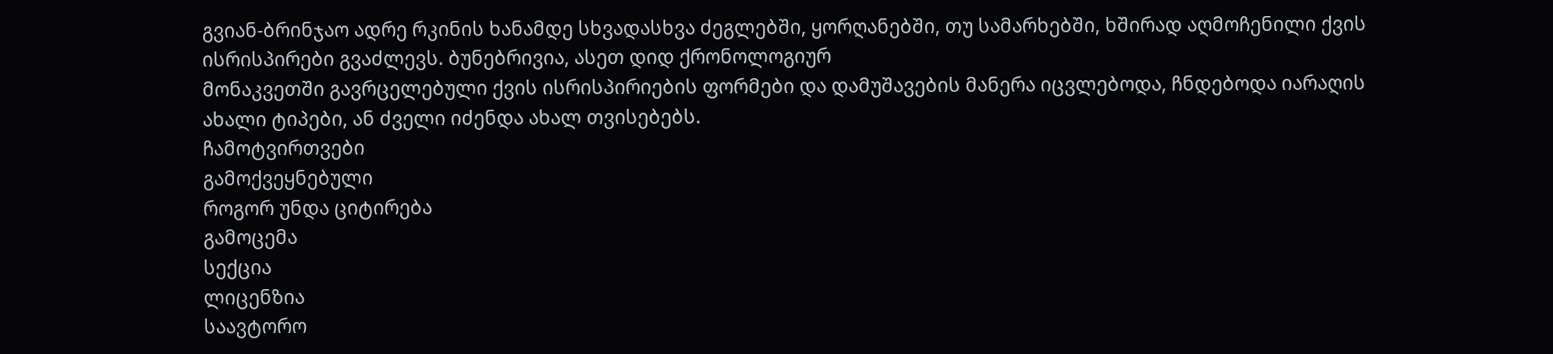გვიან-ბრინჯაო ადრე რკინის ხანამდე სხვადასხვა ძეგლებში, ყორღანებში, თუ სამარხებში, ხშირად აღმოჩენილი ქვის ისრისპირები გვაძლევს. ბუნებრივია, ასეთ დიდ ქრონოლოგიურ
მონაკვეთში გავრცელებული ქვის ისრისპირიების ფორმები და დამუშავების მანერა იცვლებოდა, ჩნდებოდა იარაღის ახალი ტიპები, ან ძველი იძენდა ახალ თვისებებს.
ჩამოტვირთვები
გამოქვეყნებული
როგორ უნდა ციტირება
გამოცემა
სექცია
ლიცენზია
საავტორო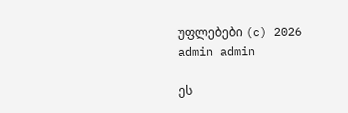უფლებები (c) 2026 admin admin

ეს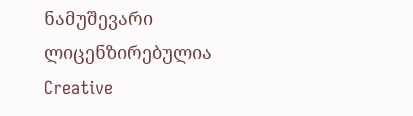ნამუშევარი ლიცენზირებულია Creative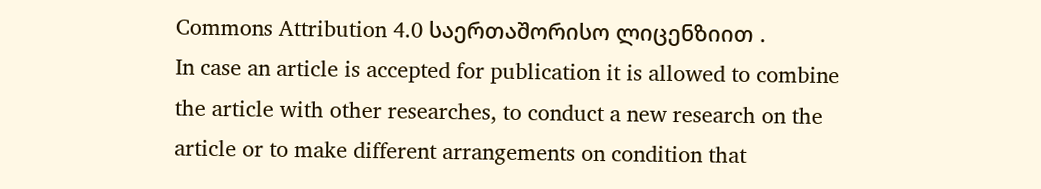Commons Attribution 4.0 საერთაშორისო ლიცენზიით .
In case an article is accepted for publication it is allowed to combine the article with other researches, to conduct a new research on the article or to make different arrangements on condition that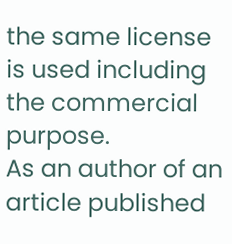the same license is used including the commercial purpose.
As an author of an article published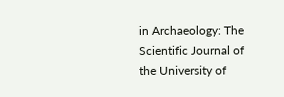in Archaeology: The Scientific Journal of the University of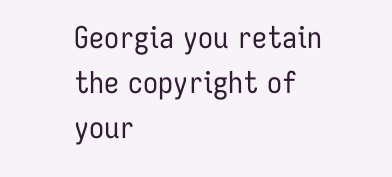Georgia you retain the copyright of your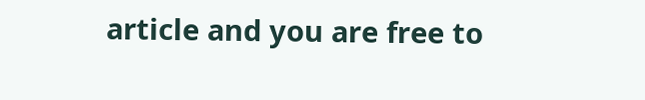article and you are free to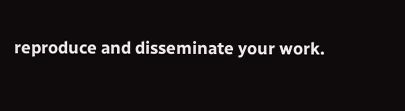reproduce and disseminate your work.